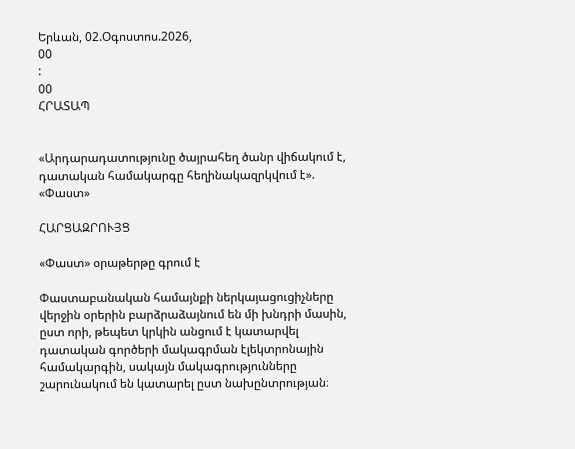Երևան, 02.Օգոստոս.2026,
00
:
00
ՀՐԱՏԱՊ


«Արդարադատությունը ծայրահեղ ծանր վիճակում է, դատական համակարգը հեղինակազրկվում է». «Փաստ»

ՀԱՐՑԱԶՐՈՒՅՑ

«Փաստ» օրաթերթը գրում է

Փաստաբանական համայնքի ներկայացուցիչները վերջին օրերին բարձրաձայնում են մի խնդրի մասին, ըստ որի, թեպետ կրկին անցում է կատարվել դատական գործերի մակագրման էլեկտրոնային համակարգին, սակայն մակագրությունները շարունակում են կատարել ըստ նախընտրության։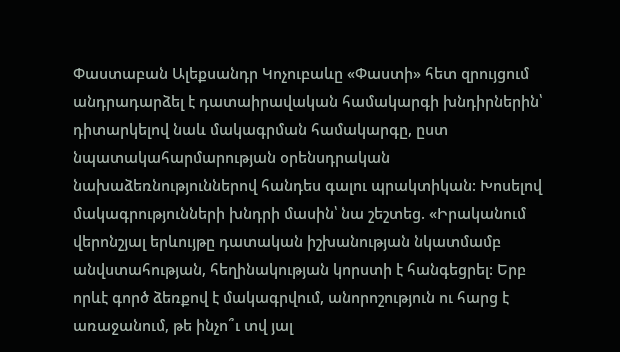Փաստաբան Ալեքսանդր Կոչուբաևը «Փաստի» հետ զրույցում անդրադարձել է դատաիրավական համակարգի խնդիրներին՝ դիտարկելով նաև մակագրման համակարգը, ըստ նպատակահարմարության օրենսդրական նախաձեռնություններով հանդես գալու պրակտիկան: Խոսելով մակագրությունների խնդրի մասին՝ նա շեշտեց. «Իրականում վերոնշյալ երևույթը դատական իշխանության նկատմամբ անվստահության, հեղինակության կորստի է հանգեցրել: Երբ որևէ գործ ձեռքով է մակագրվում, անորոշություն ու հարց է առաջանում, թե ինչո՞ւ տվ յալ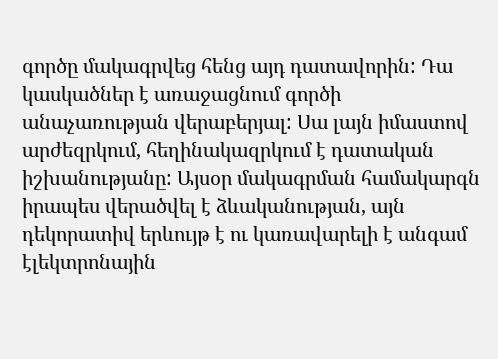գործը մակագրվեց հենց այդ դատավորին: Դա կասկածներ է առաջացնում գործի անաչառության վերաբերյալ: Սա լայն իմաստով արժեզրկում, հեղինակազրկում է դատական իշխանությանը: Այսօր մակագրման համակարգն իրապես վերածվել է ձևականության, այն դեկորատիվ երևույթ է ու կառավարելի է անգամ էլեկտրոնային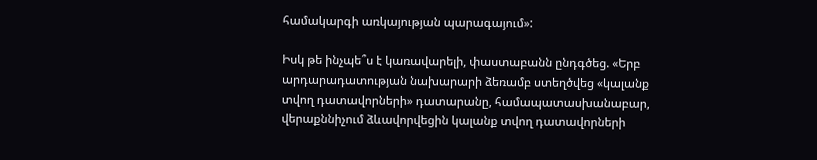համակարգի առկայության պարագայում»:

Իսկ թե ինչպե՞ս է կառավարելի, փաստաբանն ընդգծեց. «Երբ արդարադատության նախարարի ձեռամբ ստեղծվեց «կալանք տվող դատավորների» դատարանը, համապատասխանաբար, վերաքննիչում ձևավորվեցին կալանք տվող դատավորների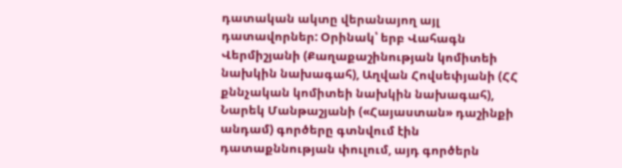դատական ակտը վերանայող այլ դատավորներ: Օրինակ՝ երբ Վահագն Վերմիշյանի (Քաղաքաշինության կոմիտեի նախկին նախագահ), Աղվան Հովսեփյանի (ՀՀ քննչական կոմիտեի նախկին նախագահ), Նարեկ Մանթաշյանի («Հայաստան» դաշինքի անդամ) գործերը գտնվում էին դատաքննության փուլում, այդ գործերն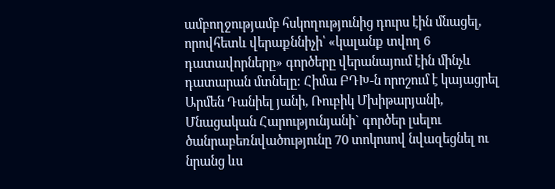ամբողջությամբ հսկողությունից դուրս էին մնացել, որովհետև վերաքննիչի՝ «կալանք տվող 6 դատավորները» գործերը վերանայում էին մինչև դատարան մտնելը: Հիմա ԲԴԽ-ն որոշում է կայացրել Արմեն Դանիել յանի, Ռուբիկ Մխիթարյանի, Մնացական Հարությունյանի` գործեր լսելու ծանրաբեռնվածությունը 70 տոկոսով նվազեցնել ու նրանց ևս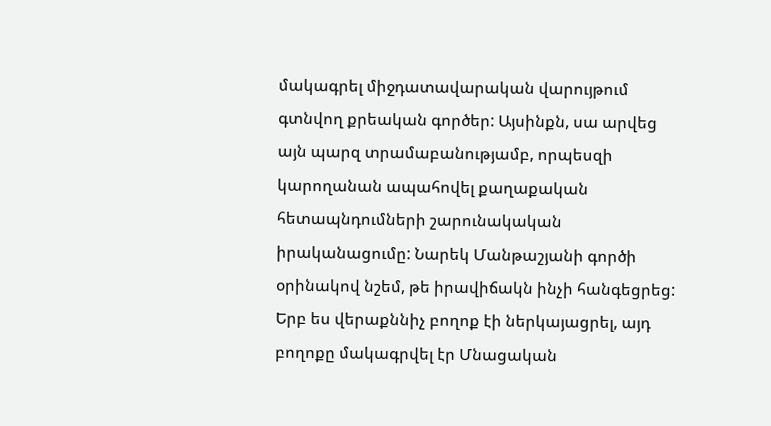մակագրել միջդատավարական վարույթում գտնվող քրեական գործեր: Այսինքն, սա արվեց այն պարզ տրամաբանությամբ, որպեսզի կարողանան ապահովել քաղաքական հետապնդումների շարունակական իրականացումը: Նարեկ Մանթաշյանի գործի օրինակով նշեմ, թե իրավիճակն ինչի հանգեցրեց: Երբ ես վերաքննիչ բողոք էի ներկայացրել, այդ բողոքը մակագրվել էր Մնացական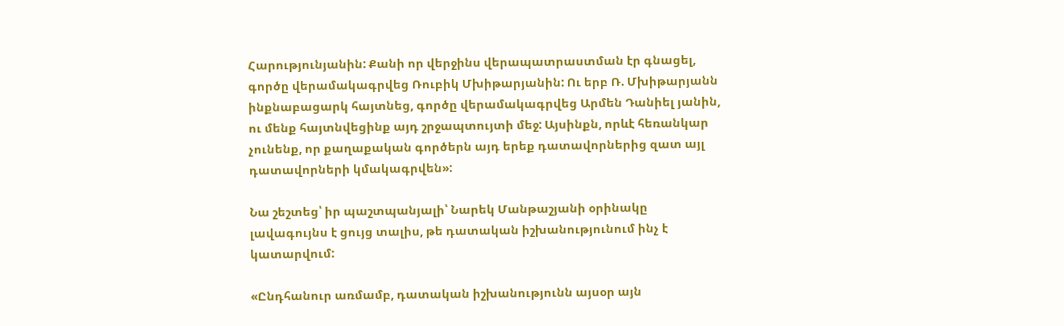Հարությունյանին: Քանի որ վերջինս վերապատրաստման էր գնացել, գործը վերամակագրվեց Ռուբիկ Մխիթարյանին: Ու երբ Ռ. Մխիթարյանն ինքնաբացարկ հայտնեց, գործը վերամակագրվեց Արմեն Դանիել յանին, ու մենք հայտնվեցինք այդ շրջապտույտի մեջ: Այսինքն, որևէ հեռանկար չունենք, որ քաղաքական գործերն այդ երեք դատավորներից զատ այլ դատավորների կմակագրվեն»:

Նա շեշտեց՝ իր պաշտպանյալի՝ Նարեկ Մանթաշյանի օրինակը լավագույնս է ցույց տալիս, թե դատական իշխանությունում ինչ է կատարվում:

«Ընդհանուր առմամբ, դատական իշխանությունն այսօր այն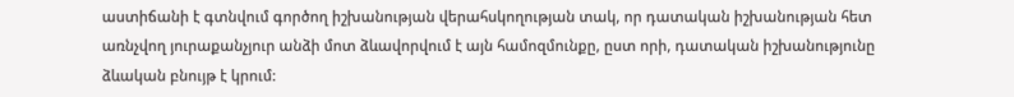աստիճանի է գտնվում գործող իշխանության վերահսկողության տակ, որ դատական իշխանության հետ առնչվող յուրաքանչյուր անձի մոտ ձևավորվում է այն համոզմունքը, ըստ որի, դատական իշխանությունը ձևական բնույթ է կրում: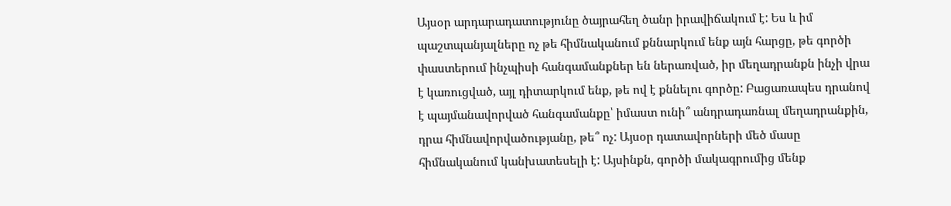Այսօր արդարադատությունը ծայրահեղ ծանր իրավիճակում է: Ես և իմ պաշտպանյալները ոչ թե հիմնականում քննարկում ենք այն հարցը, թե գործի փաստերում ինչպիսի հանգամանքներ են ներառված, իր մեղադրանքն ինչի վրա է կառուցված, այլ դիտարկում ենք, թե ով է քննելու գործը: Բացառապես դրանով է պայմանավորված հանգամանքը՝ իմաստ ունի՞ անդրադառնալ մեղադրանքին, դրա հիմնավորվածությանը, թե՞ ոչ: Այսօր դատավորների մեծ մասը հիմնականում կանխատեսելի է: Այսինքն, գործի մակագրումից մենք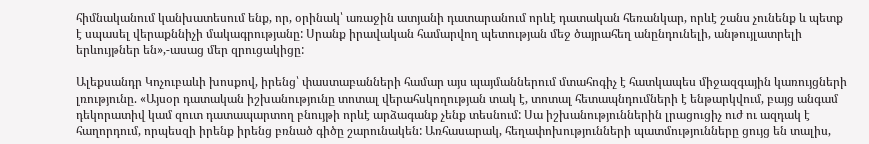հիմնականում կանխատեսում ենք, որ, օրինակ՝ առաջին ատյանի դատարանում որևէ դատական հեռանկար, որևէ շանս չունենք և պետք է սպասել վերաքննիչի մակագրությանը: Սրանք իրավական համարվող պետության մեջ ծայրահեղ անընդունելի, անթույլատրելի երևույթներ են»,-ասաց մեր զրուցակիցը:

Ալեքսանդր Կոչուբաևի խոսքով, իրենց՝ փաստաբանների համար այս պայմաններում մտահոգիչ է հատկապես միջազգային կառույցների լռությունը. «Այսօր դատական իշխանությունը տոտալ վերահսկողության տակ է, տոտալ հետապնդումների է ենթարկվում, բայց անգամ դեկորատիվ կամ զուտ դատապարտող բնույթի որևէ արձագանք չենք տեսնում: Սա իշխանություններին լրացուցիչ ուժ ու ազդակ է հաղորդում, որպեսզի իրենք իրենց բռնած գիծը շարունակեն: Առհասարակ, հեղափոխությունների պատմությունները ցույց են տալիս,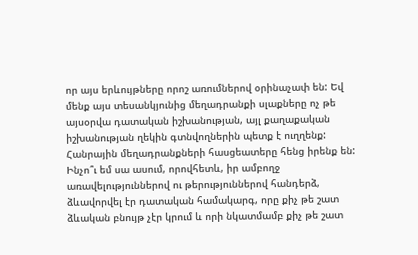որ այս երևույթները որոշ առումներով օրինաչափ են: Եվ մենք այս տեսանկյունից մեղադրանքի սլաքները ոչ թե այսօրվա դատական իշխանության, այլ քաղաքական իշխանության ղեկին գտնվողներին պետք է ուղղենք: Հանրային մեղադրանքների հասցեատերը հենց իրենք են: Ինչո՞ւ եմ սա ասում, որովհետև, իր ամբողջ առավելություններով ու թերություններով հանդերձ, ձևավորվել էր դատական համակարգ, որը քիչ թե շատ ձևական բնույթ չէր կրում և որի նկատմամբ քիչ թե շատ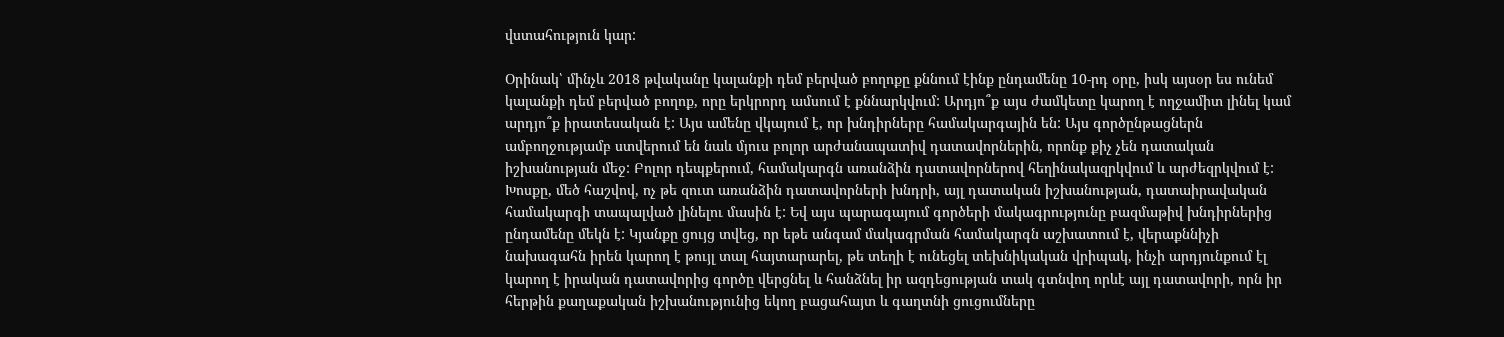վստահություն կար:

Օրինակ՝ մինչև 2018 թվականը կալանքի դեմ բերված բողոքը քննում էինք ընդամենը 10-րդ օրը, իսկ այսօր ես ունեմ կալանքի դեմ բերված բողոք, որը երկրորդ ամսում է քննարկվում: Արդյո՞ք այս ժամկետը կարող է ողջամիտ լինել կամ արդյո՞ք իրատեսական է: Այս ամենը վկայում է, որ խնդիրները համակարգային են: Այս գործընթացներն ամբողջությամբ ստվերում են նաև մյուս բոլոր արժանապատիվ դատավորներին, որոնք քիչ չեն դատական իշխանության մեջ: Բոլոր դեպքերում, համակարգն առանձին դատավորներով հեղինակազրկվում և արժեզրկվում է: Խոսքը, մեծ հաշվով, ոչ թե զուտ առանձին դատավորների խնդրի, այլ դատական իշխանության, դատաիրավական համակարգի տապալված լինելու մասին է: Եվ այս պարագայում գործերի մակագրությունը բազմաթիվ խնդիրներից ընդամենը մեկն է: Կյանքը ցույց տվեց, որ եթե անգամ մակագրման համակարգն աշխատում է, վերաքննիչի նախագահն իրեն կարող է թույլ տալ հայտարարել, թե տեղի է ունեցել տեխնիկական վրիպակ, ինչի արդյունքում էլ կարող է իրական դատավորից գործը վերցնել և հանձնել իր ազդեցության տակ գտնվող որևէ այլ դատավորի, որն իր հերթին քաղաքական իշխանությունից եկող բացահայտ և գաղտնի ցուցումները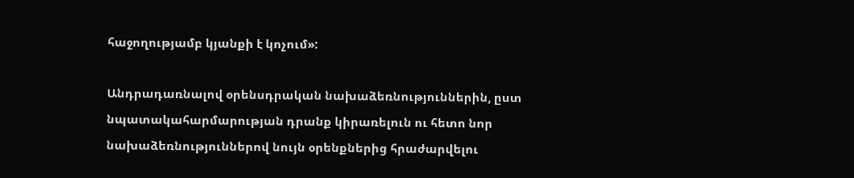հաջողությամբ կյանքի է կոչում»:

Անդրադառնալով օրենսդրական նախաձեռնություններին, ըստ նպատակահարմարության դրանք կիրառելուն ու հետո նոր նախաձեռնություններով նույն օրենքներից հրաժարվելու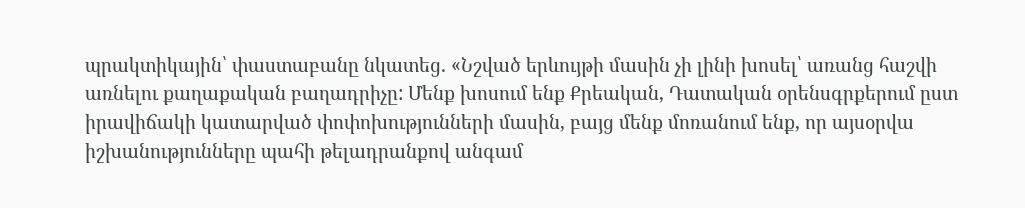պրակտիկային՝ փաստաբանը նկատեց. «Նշված երևույթի մասին չի լինի խոսել՝ առանց հաշվի առնելու քաղաքական բաղադրիչը: Մենք խոսում ենք Քրեական, Դատական օրենսգրքերում ըստ իրավիճակի կատարված փոփոխությունների մասին, բայց մենք մոռանում ենք, որ այսօրվա իշխանությունները պահի թելադրանքով անգամ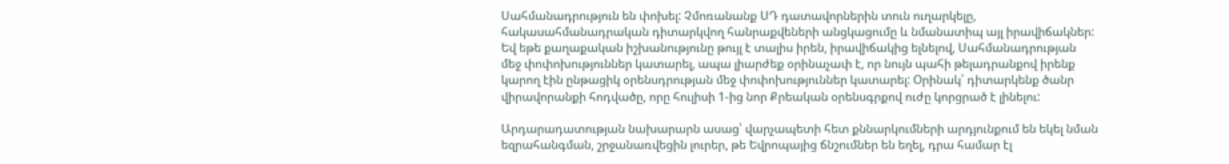Սահմանադրություն են փոխել: Չմոռանանք ՍԴ դատավորներին տուն ուղարկելը, հակասահմանադրական դիտարկվող հանրաքվեների անցկացումը և նմանատիպ այլ իրավիճակներ: Եվ եթե քաղաքական իշխանությունը թույլ է տալիս իրեն, իրավիճակից ելնելով, Սահմանադրության մեջ փոփոխություններ կատարել, ապա լիարժեք օրինաչափ է, որ նույն պահի թելադրանքով իրենք կարող էին ընթացիկ օրենսդրության մեջ փոփոխություններ կատարել: Օրինակ՝ դիտարկենք ծանր վիրավորանքի հոդվածը, որը հուլիսի 1-ից նոր Քրեական օրենսգրքով ուժը կորցրած է լինելու:

Արդարադատության նախարարն ասաց՝ վարչապետի հետ քննարկումների արդյունքում են եկել նման եզրահանգման, շրջանառվեցին լուրեր, թե Եվրոպայից ճնշումներ են եղել, դրա համար էլ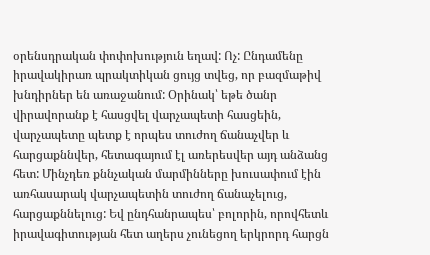օրենսդրական փոփոխություն եղավ: Ոչ: Ընդամենը իրավակիրառ պրակտիկան ցույց տվեց, որ բազմաթիվ խնդիրներ են առաջանում: Օրինակ՝ եթե ծանր վիրավորանք է հասցվել վարչապետի հասցեին, վարչապետը պետք է որպես տուժող ճանաչվեր և հարցաքննվեր, հետագայում էլ առերեսվեր այդ անձանց հետ: Մինչդեռ քննչական մարմինները խուսափում էին առհասարակ վարչապետին տուժող ճանաչելուց, հարցաքննելուց: Եվ ընդհանրապես՝ բոլորին, որովհետև իրավագիտության հետ աղերս չունեցող երկրորդ հարցն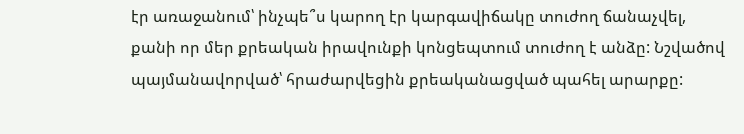էր առաջանում՝ ինչպե՞ս կարող էր կարգավիճակը տուժող ճանաչվել, քանի որ մեր քրեական իրավունքի կոնցեպտում տուժող է անձը: Նշվածով պայմանավորված՝ հրաժարվեցին քրեականացված պահել արարքը: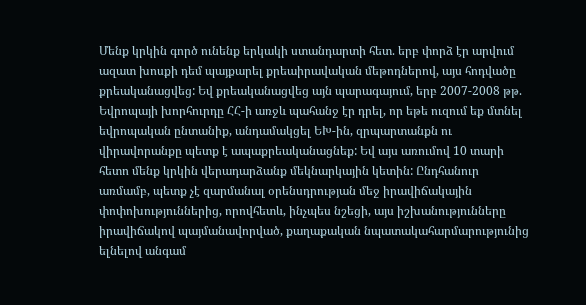Մենք կրկին գործ ունենք երկակի ստանդարտի հետ. երբ փորձ էր արվում ազատ խոսքի դեմ պայքարել քրեաիրավական մեթոդներով, այս հոդվածը քրեականացվեց: Եվ քրեականացվեց այն պարագայում, երբ 2007-2008 թթ. Եվրոպայի խորհուրդը ՀՀ-ի առջև պահանջ էր դրել, որ եթե ուզում եք մտնել եվրոպական ընտանիք, անդամակցել ԵԽ-ին, զրպարտանքն ու վիրավորանքը պետք է ապաքրեականացնեք: Եվ այս առումով 10 տարի հետո մենք կրկին վերադարձանք մեկնարկային կետին: Ընդհանուր առմամբ, պետք չէ զարմանալ օրենսդրության մեջ իրավիճակային փոփոխություններից, որովհետև, ինչպես նշեցի, այս իշխանությունները իրավիճակով պայմանավորված, քաղաքական նպատակահարմարությունից ելնելով անգամ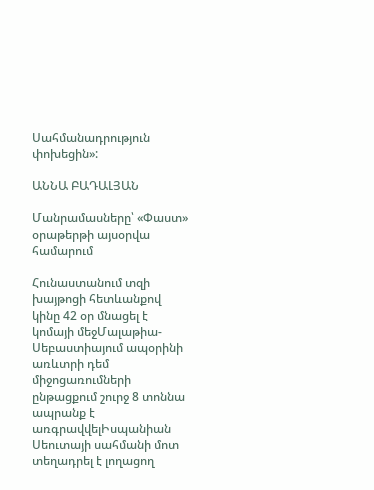Սահմանադրություն փոխեցին»:

ԱՆՆԱ ԲԱԴԱԼՅԱՆ

Մանրամասները՝ «Փաստ» օրաթերթի այսօրվա համարում

Հունաստանում տզի խայթոցի հետևանքով կինը 42 օր մնացել է կոմայի մեջՄալաթիա-Սեբաստիայում ապօրինի առևտրի դեմ միջոցառումների ընթացքում շուրջ 8 տոննա ապրանք է առգրավվելԻսպանիան Սեուտայի սահմանի մոտ տեղադրել է լողացող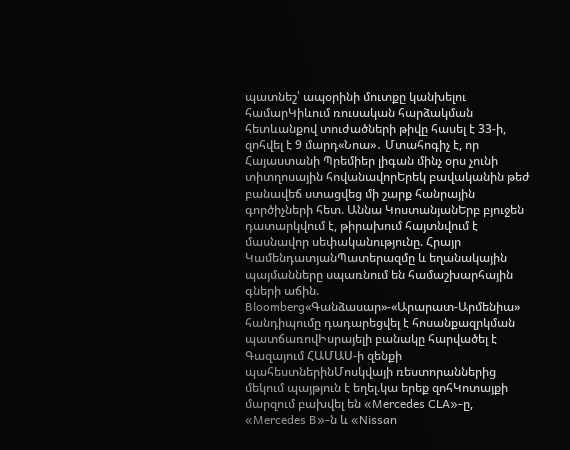պատնեշ՝ ապօրինի մուտքը կանխելու համարԿիևում ռուսական հարձակման հետևանքով տուժածների թիվը հասել է 33-ի, զոհվել է 9 մարդ«Նոա»․ Մտահոգիչ է, որ Հայաստանի Պրեմիեր լիգան մինչ օրս չունի տիտղոսային հովանավորԵրեկ բավականին թեժ բանավեճ ստացվեց մի շարք հանրային գործիչների հետ. Աննա ԿոստանյանԵրբ բյուջեն դատարկվում է, թիրախում հայտնվում է մասնավոր սեփականությունը. Հրայր ԿամենդատյանՊատերազմը և եղանակային պայմանները սպառնում են համաշխարհային գների աճին. Bloomberg«Գանձասար»-«Արարատ-Արմենիա» հանդիպումը դադարեցվել է հոսանքազրկման պատճառովԻսրայելի բանակը հարվածել է Գազայում ՀԱՄԱՍ-ի զենքի պահեստներինՄոսկվայի ռեստորաններից մեկում պայթյուն է եղել.կա երեք զոհԿոտայքի մարզում բախվել են «Mercedes CLA»-ը, «Mercedes B»-ն և «Nissan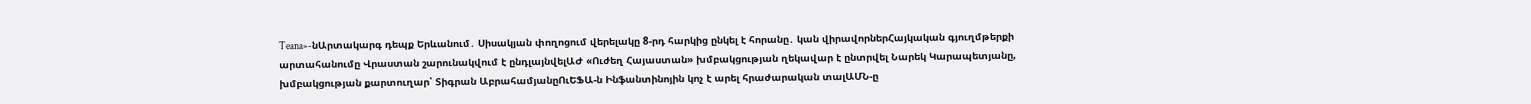Teana»-նԱրտակարգ դեպք Երևանում․ Սիսակյան փողոցում վերելակը 8-րդ հարկից ընկել է հորանը․ կան վիրավորներՀայկական գյուղմթերքի արտահանումը Վրաստան շարունակվում է ընդլայնվելԱԺ «Ուժեղ Հայաստան» խմբակցության ղեկավար է ընտրվել Նարեկ Կարապետյանը, խմբակցության քարտուղար՝ Տիգրան ԱբրահամյանըՈւԵՖԱ-ն Ինֆանտինոյին կոչ է արել հրաժարական տալԱՄՆ-ը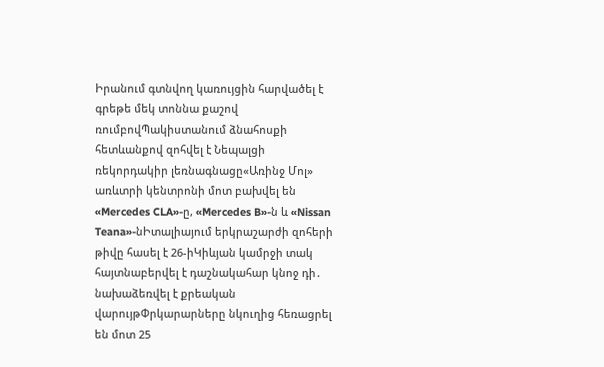Իրանում գտնվող կառույցին հարվածել է գրեթե մեկ տոննա քաշով ռումբովՊակիստանում ձնահոսքի հետևանքով զոհվել է Նեպալցի ռեկորդակիր լեռնագնացը«Առինջ Մոլ» առևտրի կենտրոնի մոտ բախվել են «Mercedes CLA»-ը, «Mercedes B»-ն և «Nissan Teana»-նԻտալիայում երկրաշարժի զոհերի թիվը հասել է 26-իԿիևյան կամրջի տակ հայտնաբերվել է դաշնակահար կնոջ դի․ նախաձեռվել է քրեական վարույթՓրկարարները նկուղից հեռացրել են մոտ 25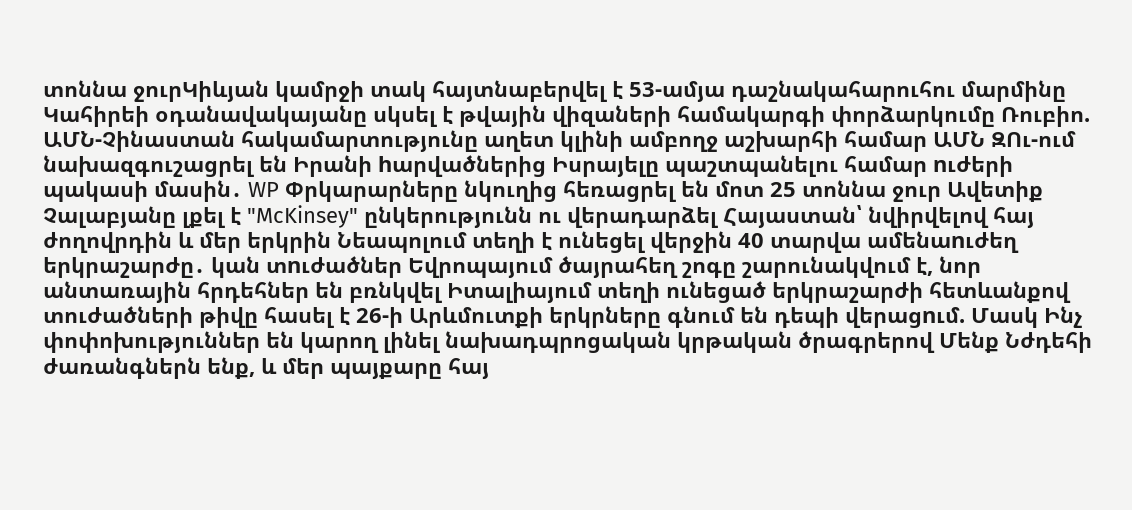տոննա ջուրԿիևյան կամրջի տակ հայտնաբերվել է 53-ամյա դաշնակահարուհու մարմինը Կահիրեի օդանավակայանը սկսել է թվային վիզաների համակարգի փորձարկումը Ռուբիո. ԱՄՆ-Չինաստան հակամարտությունը աղետ կլինի ամբողջ աշխարհի համար ԱՄՆ ԶՈւ-ում նախազգուշացրել են Իրանի hարվածներից Իսրայելը պաշտպանելու համար nւժերի պակասի մասին․ WP Փրկարարները նկուղից հեռացրել են մոտ 25 տոննա ջուր Ավետիք Չալաբյանը լքել է "McKinsey" ընկերությունն ու վերադարձել Հայաստան՝ նվիրվելով հայ ժողովրդին և մեր երկրին Նեապոլում տեղի է ունեցել վերջին 40 տարվա ամենաnւժեղ երկրաշարժը․ կան տnւժածներ Եվրոպայում ծայրահեղ շոգը շարունակվում է, նոր անտառային հրդեհներ են բռնկվել Իտալիայում տեղի ունեցած երկրաշարժի հետևանքով տուժածների թիվը հասել է 26-ի Արևմուտքի երկրները գնում են դեպի վերացnւմ. Մասկ Ինչ փոփոխություններ են կարող լինել նախադպրոցական կրթական ծրագրերով Մենք Նժդեհի ժառանգներն ենք, և մեր պայքարը հայ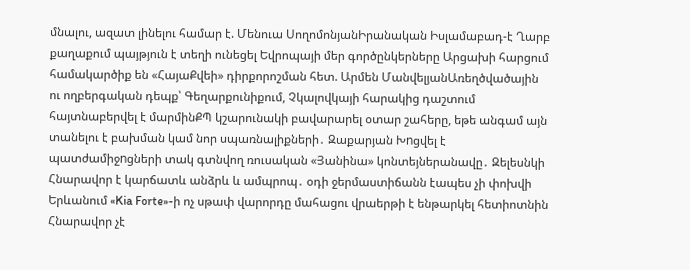մնալու, ազատ լինելու համար է. Մենուա ՍողոմոնյանԻրանական Իսլամաբադ-է Ղարբ քաղաքում պայթյուն է տեղի ունեցել Եվրոպայի մեր գործընկերները Արցախի հարցում համակարծիք են «ՀայաՔվեի» դիրքորոշման հետ. Արմեն ՄանվելյանԱռեղծվածային ու ողբերգական դեպք՝ Գեղարքունիքում, Չկալովկայի հարակից դաշտում հայտնաբերվել է մարմինՔՊ կշարունակի բավարարել օտար շահերը, եթե անգամ այն տանելու է բախման կամ նոր սպառնալիքների․ Զաքարյան Խnցվել է պատժամիջnցների տակ գտնվող ռուսական «Յանինա» կոնտեյներանավը․ Զելեսնկի Հնարավոր է կարճատև անձրև և ամպրոպ․ օդի ջերմաստիճանն էապես չի փոխվի Երևանում «Kia Forte»-ի ոչ սթափ վարորդը մահացու վրաերթի է ենթարկել հետիոտնին Հնարավոր չէ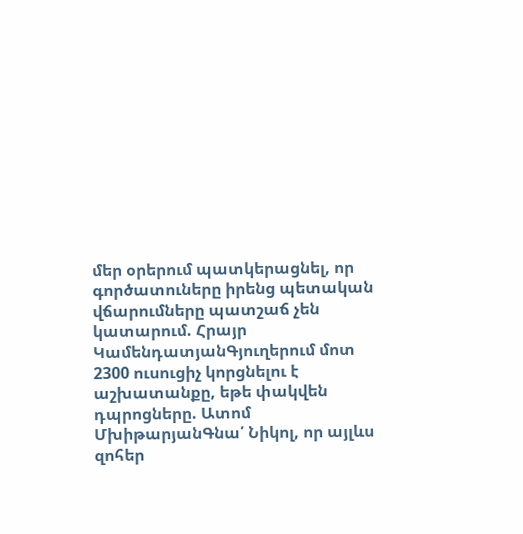մեր օրերում պատկերացնել, որ գործատուները իրենց պետական վճարումները պատշաճ չեն կատարում. Հրայր ԿամենդատյանԳյուղերում մոտ 2300 ուսուցիչ կորցնելու է աշխատանքը, եթե փակվեն դպրոցները. Ատոմ ՄխիթարյանԳնա՛ Նիկոլ, որ այլևս զոհեր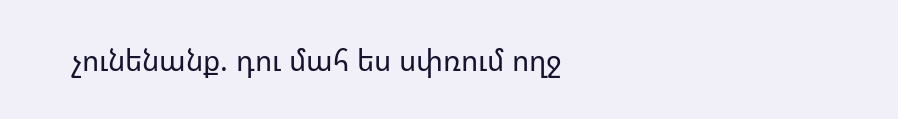չունենանք. դու մահ ես սփռում ողջ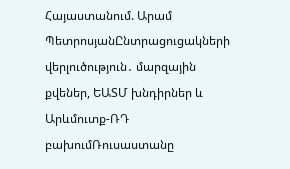Հայաստանում. Արամ ՊետրոսյանԸնտրացուցակների վերլուծություն․ մարզային քվեներ, ԵԱՏՄ խնդիրներ և Արևմուտք-ՌԴ բախումՌուսաստանը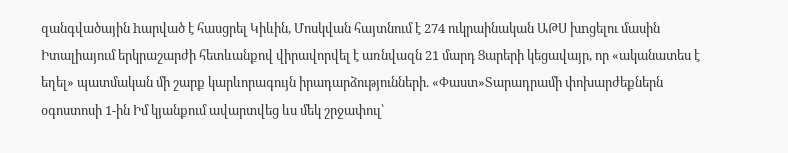զանգվածային hարված է հասցրել Կիևին, Մոսկվան հայտնում է 274 ուկրաինական ԱԹՍ խnցելու մասին Իտալիայում երկրաշարժի հետևանքով վիրավորվել է առնվազն 21 մարդ Ցարերի կեցավայր, որ «ականատես է եղել» պատմական մի շարք կարևորագույն իրադարձությունների. «Փաստ»Տարադրամի փոխարժեքներն օգոստոսի 1-ին Իմ կյանքում ավարտվեց ևս մեկ շրջափուլ՝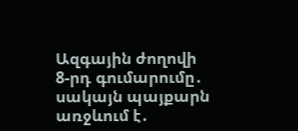Ազգային ժողովի 8-րդ գումարումը․ սակայն պայքարն առջևում է․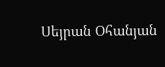Սեյրան Օհանյան